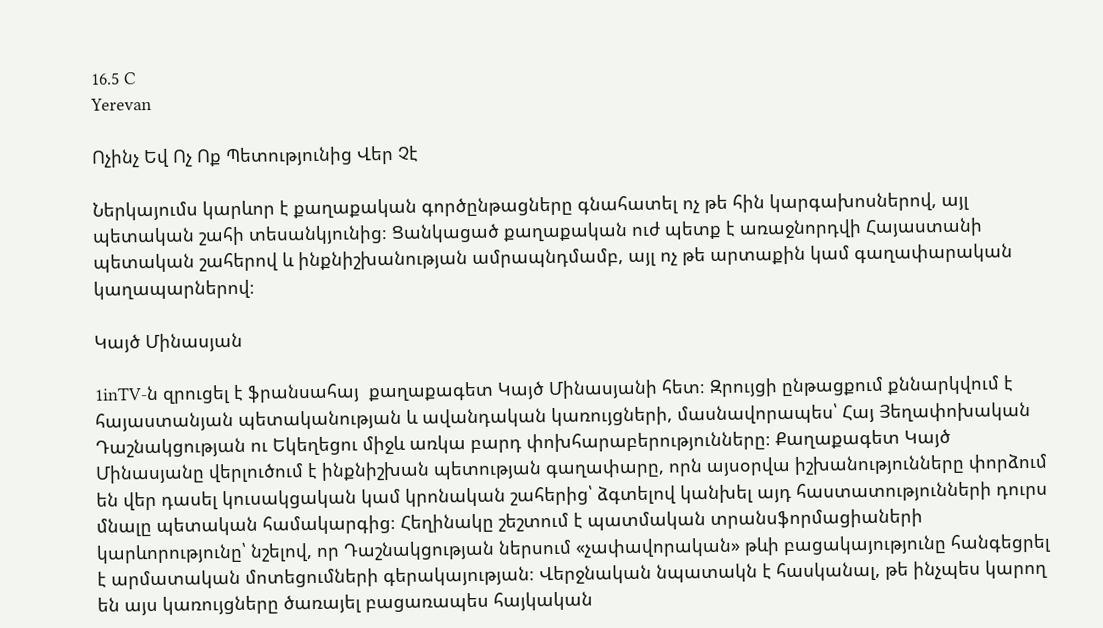16.5 C
Yerevan

Ոչինչ Եվ Ոչ Ոք Պետությունից Վեր Չէ

Ներկայումս կարևոր է քաղաքական գործընթացները գնահատել ոչ թե հին կարգախոսներով, այլ պետական շահի տեսանկյունից։ Ցանկացած քաղաքական ուժ պետք է առաջնորդվի Հայաստանի պետական շահերով և ինքնիշխանության ամրապնդմամբ, այլ ոչ թե արտաքին կամ գաղափարական կաղապարներով։

Կայծ Մինասյան

1inTV‑ն զրուցել է ֆրանսահայ  քաղաքագետ Կայծ Մինասյանի հետ։ Զրույցի ընթացքում քննարկվում է հայաստանյան պետականության և ավանդական կառույցների, մասնավորապես՝ Հայ Յեղափոխական Դաշնակցության ու Եկեղեցու միջև առկա բարդ փոխհարաբերությունները։ Քաղաքագետ Կայծ Մինասյանը վերլուծում է ինքնիշխան պետության գաղափարը, որն այսօրվա իշխանությունները փորձում են վեր դասել կուսակցական կամ կրոնական շահերից՝ ձգտելով կանխել այդ հաստատությունների դուրս մնալը պետական համակարգից։ Հեղինակը շեշտում է պատմական տրանսֆորմացիաների կարևորությունը՝ նշելով, որ Դաշնակցության ներսում «չափավորական» թևի բացակայությունը հանգեցրել է արմատական մոտեցումների գերակայության։ Վերջնական նպատակն է հասկանալ, թե ինչպես կարող են այս կառույցները ծառայել բացառապես հայկական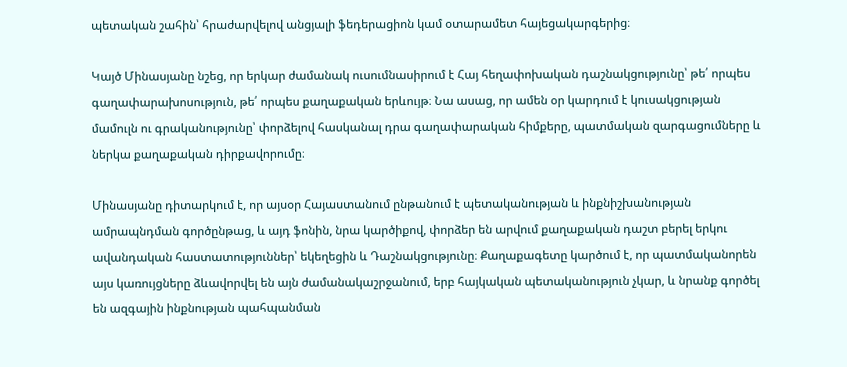պետական շահին՝ հրաժարվելով անցյալի ֆեդերացիոն կամ օտարամետ հայեցակարգերից։

Կայծ Մինասյանը նշեց, որ երկար ժամանակ ուսումնասիրում է Հայ հեղափոխական դաշնակցությունը՝ թե՛ որպես գաղափարախոսություն, թե՛ որպես քաղաքական երևույթ։ Նա ասաց, որ ամեն օր կարդում է կուսակցության մամուլն ու գրականությունը՝ փորձելով հասկանալ դրա գաղափարական հիմքերը, պատմական զարգացումները և ներկա քաղաքական դիրքավորումը։

Մինասյանը դիտարկում է, որ այսօր Հայաստանում ընթանում է պետականության և ինքնիշխանության ամրապնդման գործընթաց, և այդ ֆոնին, նրա կարծիքով, փորձեր են արվում քաղաքական դաշտ բերել երկու ավանդական հաստատություններ՝ եկեղեցին և Դաշնակցությունը։ Քաղաքագետը կարծում է, որ պատմականորեն այս կառույցները ձևավորվել են այն ժամանակաշրջանում, երբ հայկական պետականություն չկար, և նրանք գործել են ազգային ինքնության պահպանման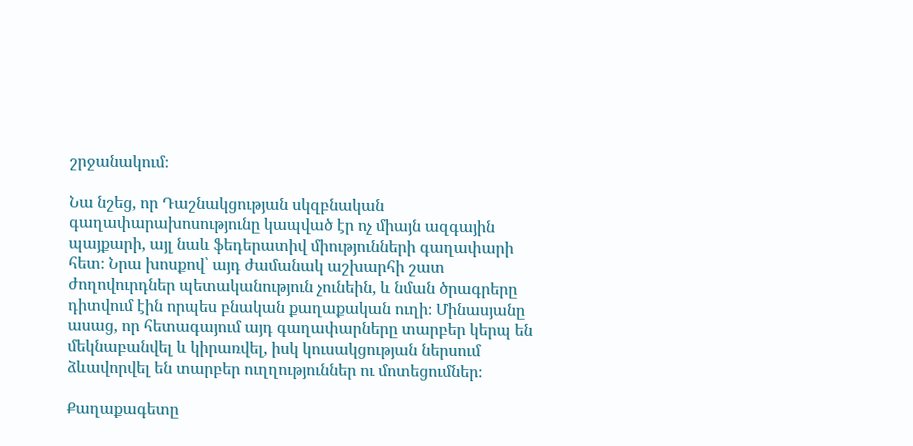շրջանակում։

Նա նշեց, որ Դաշնակցության սկզբնական գաղափարախոսությունը կապված էր ոչ միայն ազգային պայքարի, այլ նաև ֆեդերատիվ միությունների գաղափարի հետ։ Նրա խոսքով՝ այդ ժամանակ աշխարհի շատ ժողովուրդներ պետականություն չունեին, և նման ծրագրերը դիտվում էին որպես բնական քաղաքական ուղի։ Մինասյանը ասաց, որ հետագայում այդ գաղափարները տարբեր կերպ են մեկնաբանվել և կիրառվել, իսկ կուսակցության ներսում ձևավորվել են տարբեր ուղղություններ ու մոտեցումներ։

Քաղաքագետը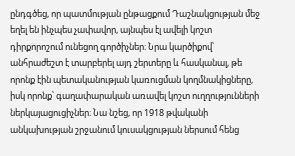ընդգծեց, որ պատմության ընթացքում Դաշնակցության մեջ եղել են ինչպես չափավոր, այնպես էլ ավելի կոշտ դիրքորոշում ունեցող գործիչներ։ Նրա կարծիքով՝ անհրաժեշտ է տարբերել այդ շերտերը և հասկանալ, թե որոնք էին պետականության կառուցման կողմնակիցները, իսկ որոնք՝ գաղափարական առավել կոշտ ուղղությունների ներկայացուցիչներ։ Նա նշեց, որ 1918 թվականի անկախության շրջանում կուսակցության ներսում հենց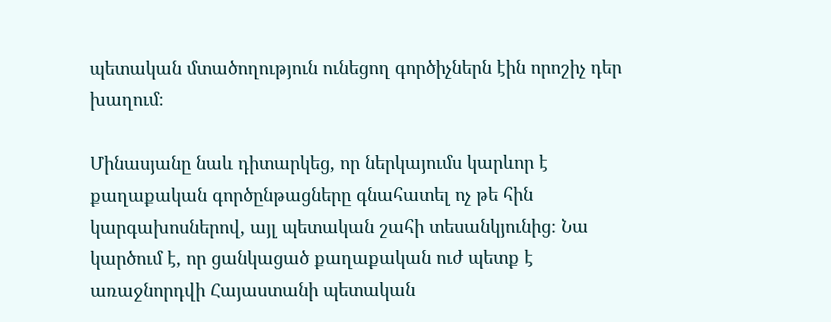պետական մտածողություն ունեցող գործիչներն էին որոշիչ դեր խաղում։

Մինասյանը նաև դիտարկեց, որ ներկայումս կարևոր է քաղաքական գործընթացները գնահատել ոչ թե հին կարգախոսներով, այլ պետական շահի տեսանկյունից։ Նա կարծում է, որ ցանկացած քաղաքական ուժ պետք է առաջնորդվի Հայաստանի պետական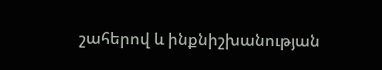շահերով և ինքնիշխանության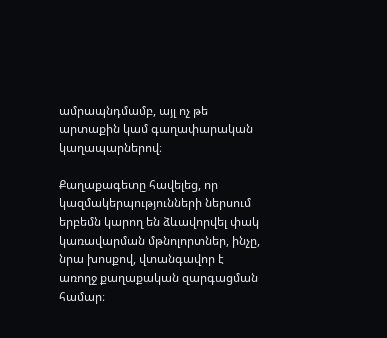ամրապնդմամբ, այլ ոչ թե արտաքին կամ գաղափարական կաղապարներով։

Քաղաքագետը հավելեց, որ կազմակերպությունների ներսում երբեմն կարող են ձևավորվել փակ կառավարման մթնոլորտներ, ինչը, նրա խոսքով, վտանգավոր է առողջ քաղաքական զարգացման համար։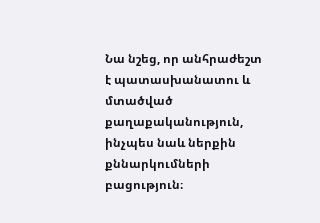Նա նշեց, որ անհրաժեշտ է պատասխանատու և մտածված քաղաքականություն, ինչպես նաև ներքին քննարկումների բացություն։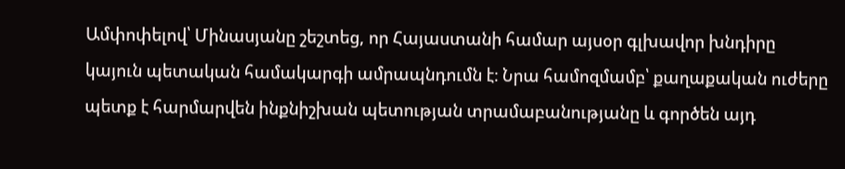Ամփոփելով՝ Մինասյանը շեշտեց, որ Հայաստանի համար այսօր գլխավոր խնդիրը կայուն պետական համակարգի ամրապնդումն է։ Նրա համոզմամբ՝ քաղաքական ուժերը պետք է հարմարվեն ինքնիշխան պետության տրամաբանությանը և գործեն այդ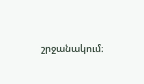շրջանակում։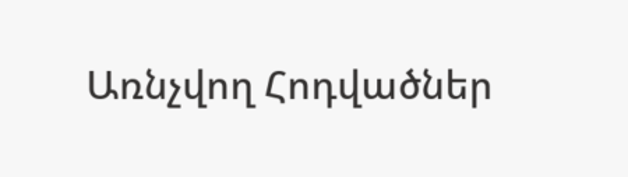Առնչվող Հոդվածներ